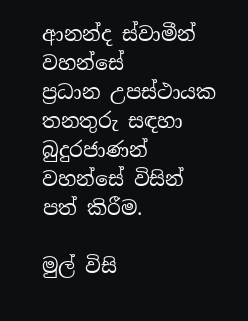ආනන්ද ස්වාමීන් වහන්සේ
ප්‍රධාන උපස්ථායක තනතුරු සඳහා බුදුරජාණන් වහන්සේ විසින් පත් කිරීම.

මුල් විසි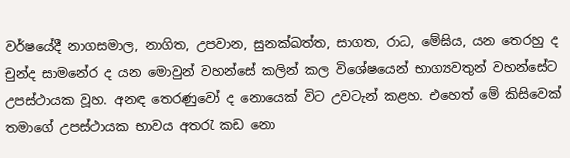වර්ෂයේදී නාගසමාල, නාගිත, උපවාන, සුනක්ඛත්ත, සාගත, රාධ, මේඝිය, යන තෙරහු ද චුන්ද සාමනේර ද යන මොවුන් වහන්සේ කලින් කල විශේෂයෙන් භාග්‍යවතුන් වහන්සේට උපස්ථායක වූහ. අනඳ තෙරණුවෝ ද නොයෙක් විට උවටැන් කළහ. එහෙත් මේ කිසිවෙක් තමාගේ උපස්ථායක භාවය අතරැ කඩ නො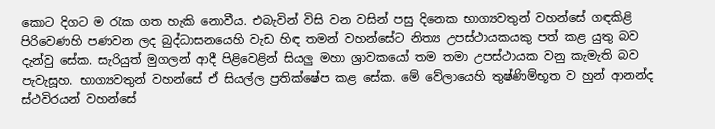කොට දිගට ම රැක ගත හැකි නොවීය. එබැවින් විසි වන වසින් පසු දිනෙක භාග්‍යවතුන් වහන්සේ ගඳකිළි පිරිවෙණහි පණවන ලද බුද්ධාසනයෙහි වැඩ හිඳ තමන් වහන්සේට නිත්‍ය උපස්ථායකයකු පත් කළ යුතු බව දැන්වු සේක. සැරියුත් මුගලන් ආදී පිළිවෙළින් සියලු මහා ශ්‍රාවකයෝ තම තමා උපස්ථායක වනු කැමැති බව පැවැසූහ. භාග්‍යවතුන් වහන්සේ ඒ සියල්ල ප්‍රතික්ෂේප කළ සේක. මේ වේලායෙහි තුෂ්ණිම්භූත ව හුන් ආනන්ද ස්ථවිරයන් වහන්සේ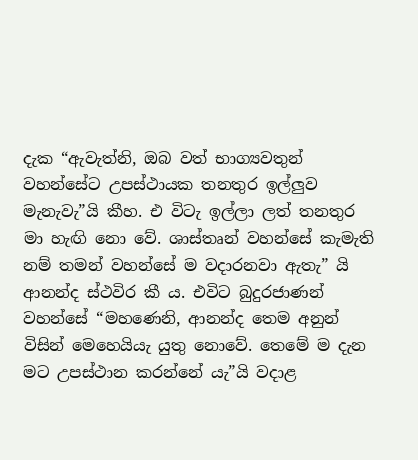දැක “ඇවැත්නි, ඔබ වත් භාග්‍යවතුන් වහන්සේට උපස්ථායක තනතුර ඉල්ලුව මැනැවැ”යි කීහ. එ විටැ ඉල්ලා ලත් තනතුර මා හැඟි නො වේ. ශාස්තෘන් වහන්සේ කැමැති නම් තමන් වහන්සේ ම වදාරනවා ඇතැ” යි ආනන්ද ස්ථවිර කී ය. එවිට බුදුරජාණන් වහන්සේ “මහණෙනි, ආනන්ද තෙම අනුන් විසින් මෙහෙයියැ යුතු නොවේ. තෙමේ ම දැන මට උපස්ථාන කරන්නේ යැ”යි වදාළ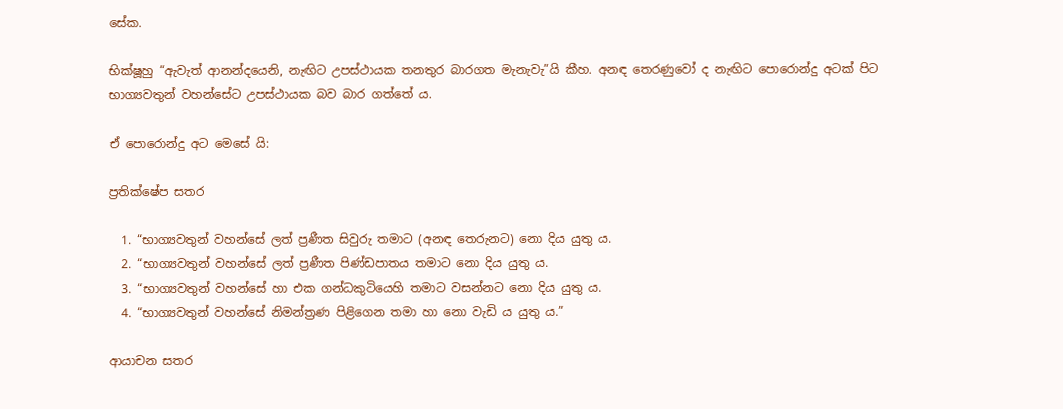සේක.

භික්ෂූහු “ඇවැත් ආනන්දයෙනි, නැඟිට උපස්ථායක තනතුර බාරගත මැනැවැ”යි කීහ. අනඳ තෙරණුවෝ ද නැඟිට පොරොන්දු අටක් පිට භාග්‍යවතුන් වහන්සේට උපස්ථායක බව බාර ගත්තේ ය.

ඒ පොරොන්දු අට මෙසේ යි:

ප්‍රතික්ෂේප සතර

  1. “භාග්‍යවතුන් වහන්සේ ලත් ප්‍රණීත සිවුරු තමාට (අනඳ තෙරුනට) නො දිය යුතු ය.
  2. “භාග්‍යවතුන් වහන්සේ ලත් ප්‍රණීත පිණ්ඩපාතය තමාට නො දිය යුතු ය.
  3. “භාග්‍යවතුන් වහන්සේ හා එක ගන්ධකුටියෙහි තමාට වසන්නට නො දිය යුතු ය.
  4. “භාග්‍යවතුන් වහන්සේ නිමන්ත්‍රණ පිළිගෙන තමා හා නො වැඩි ය යුතු ය.”

ආයාචන සතර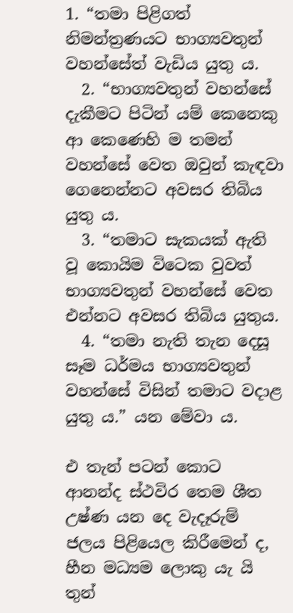1. “තමා පිළිගත් නිමන්ත්‍රණයට භාග්‍යවතුන් වහන්සේත් වැඩිය යුතු ය.
  2. “භාග්‍යවතුන් වහන්සේ දැකීමට පිටින් යම් කෙනෙකු ආ කෙණෙහි ම තමන් වහන්සේ වෙත ඔවුන් කැඳවා ගෙනෙන්නට අවසර තිබිය යුතු ය.
  3. “තමාට සැකයක් ඇති වූ කොයිම විටෙක වුවත් භාග්‍යවතුන් වහන්සේ වෙත එන්නට අවසර තිබිය යුතුය.
  4. “තමා නැති තැන දෙසූ සෑම ධර්මය භාග්‍යවතුන් වහන්සේ විසින් තමාට වදාළ යුතු ය.” යන මේවා ය.

එ තැන් පටන් කොට ආනන්ද ස්ථවිර තෙම ශීත උෂ්ණ යන දෙ වැදෑරුම් ජලය පිළියෙල කිරීමෙන් ද, හීන මධ්‍යම ලොකු යැ යි තුන්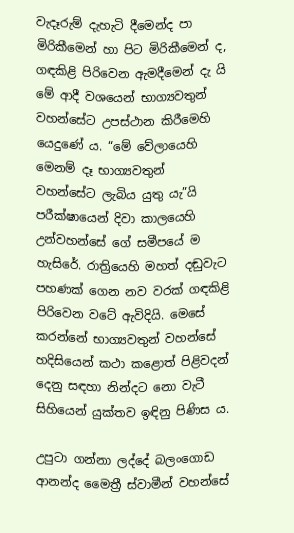වැදෑරුම් දැහැටි දීමෙන්ද පා මිරිකීමෙන් හා පිට මිරිකීමෙන් ද, ගඳකිළි පිරිවෙන ඇමදීමෙන් දැ යි මේ ආදී වශයෙන් භාග්‍යවතුන් වහන්සේට උපස්ථාන කිරීමෙහි යෙදුණේ ය. “මේ වේලායෙහි මෙනම් දෑ භාග්‍යවතුන් වහන්සේට ලැබිය යුතු යැ”යි පරීක්ෂායෙන් දිවා කාලයෙහි උන්වහන්සේ ගේ සමීපයේ ම හැසිරේ. රාත්‍රියෙහි මහත් දඬුවැට පහණක් ගෙන නව වරක් ගඳකිළි පිරිවෙන වටේ ඇවිදියි. මෙසේ කරන්නේ භාග්‍යවතුන් වහන්සේ හදිසියෙන් කථා කළොත් පිළිවදන් දෙනු සඳහා නින්දට නො වැටී සිහියෙන් යුක්තව ඉඳිනු පිණිස ය.

උපුටා ගන්නා ලද්දේ බලංගොඩ ආනන්ද මෛත්‍රී ස්වාමීන් වහන්සේ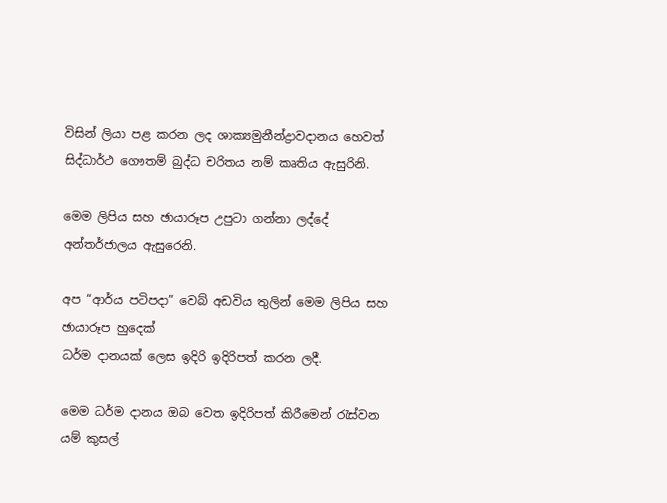විසින් ලියා පළ කරන ලද ශාක්‍යමුනීන්ද්‍රාවදානය හෙවත් සිද්ධාර්ථ ගෞතම් බුද්ධ චරිතය නම් කෘතිය ඇසුරිනි.

මෙම ලිපිය සහ ඡායාරූප උපුටා ගන්නා ලද්දේ අන්තර්ජාලය ඇසුරෙනි.

අප “ආර්ය පටිපදා” වෙබ් අඩවිය තුලින් මෙම ලිපිය සහ ඡායාරූප හුදෙක්
ධර්ම දානයක් ලෙස ඉදිරි ඉදිරිපත් කරන ලදී.

මෙම ධර්ම දානය ඔබ වෙත ඉදිරිපත් කිරීමෙන් රැස්වන යම් කුසල්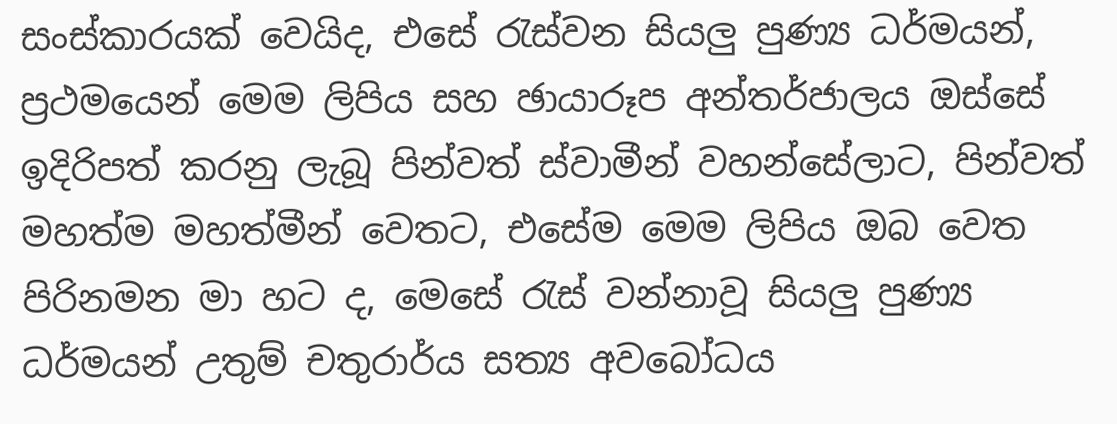සංස්කාරයක් වෙයිද, එසේ රැස්වන සියලු පුණ්‍ය ධර්මයන්, ප්‍රථමයෙන් මෙම ලිපිය සහ ඡායාරූප අන්තර්ජාලය ඔස්සේ ඉදිරිපත් කරනු ලැබූ පින්වත් ස්වාමීන් වහන්සේලාට, පින්වත් මහත්ම මහත්මීන් වෙතට, එසේම මෙම ලිපිය ඔබ වෙත පිරිනමන මා හට ද, මෙසේ රැස් වන්නාවූ සියලු පුණ්‍ය ධර්මයන් උතුම් චතුරාර්ය සත්‍ය අවබෝධය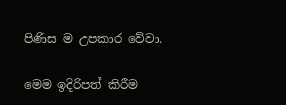පිණිස ම උපකාර වේවා.

මෙම ඉදිරිපත් කිරීම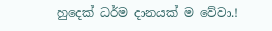හුදෙක් ධර්ම දානයක් ම වේවා.!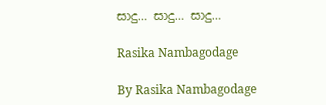සාදු… සාදු… සාදු…

Rasika Nambagodage

By Rasika Nambagodage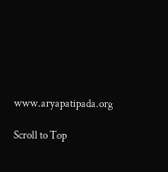www.aryapatipada.org

Scroll to Top